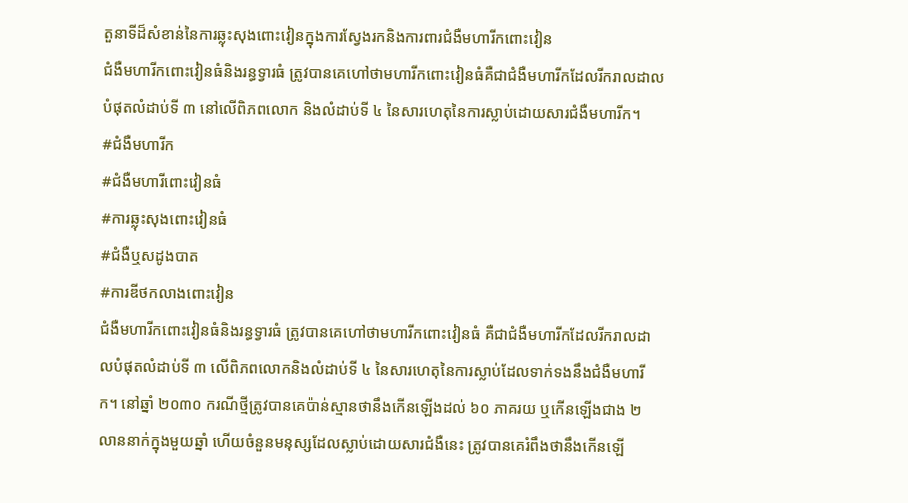តួនាទីដ៏សំខាន់នៃការឆ្លុះសុងពោះវៀនក្នុងការស្វែងរកនិងការពារជំងឺមហារីកពោះវៀន
ជំងឺមហារីកពោះវៀនធំនិងរន្ធទ្វារធំ ត្រូវបានគេហៅថាមហារីកពោះវៀនធំគឺជាជំងឺមហារីកដែលរីករាលដាលបំផុតលំដាប់ទី ៣ នៅលើពិភពលោក និងលំដាប់ទី ៤ នៃសារហេតុនៃការស្លាប់ដោយសារជំងឺមហារីក។
#ជំងឺមហារីក
#ជំងឺមហារីពោះវៀនធំ
#ការឆ្លុះសុងពោះវៀនធំ
#ជំងឺឬសដូងបាត
#ការឌីថកលាងពោះវៀន
ជំងឺមហារីកពោះវៀនធំនិងរន្ធទ្វារធំ ត្រូវបានគេហៅថាមហារីកពោះវៀនធំ គឺជាជំងឺមហារីកដែលរីករាលដាលបំផុតលំដាប់ទី ៣ លើពិភពលោកនិងលំដាប់ទី ៤ នៃសារហេតុនៃការស្លាប់ដែលទាក់ទងនឹងជំងឺមហារីក។ នៅឆ្នាំ ២០៣០ ករណីថ្មីត្រូវបានគេប៉ាន់ស្មានថានឹងកើនឡើងដល់ ៦០ ភាគរយ ឬកើនឡើងជាង ២ លាននាក់ក្នុងមួយឆ្នាំ ហើយចំនួនមនុស្សដែលស្លាប់ដោយសារជំងឺនេះ ត្រូវបានគេរំពឹងថានឹងកើនឡើ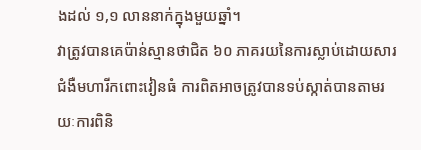ងដល់ ១,១ លាននាក់ក្នុងមួយឆ្នាំ។
វាត្រូវបានគេប៉ាន់ស្មានថាជិត ៦០ ភាគរយនៃការស្លាប់ដោយសារជំងឺមហារីកពោះវៀនធំ ការពិតអាចត្រូវបានទប់ស្កាត់បានតាមរយៈការពិនិ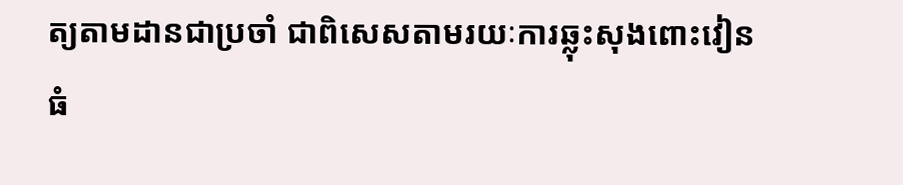ត្យតាមដានជាប្រចាំ ជាពិសេសតាមរយៈការឆ្លុះសុងពោះវៀនធំ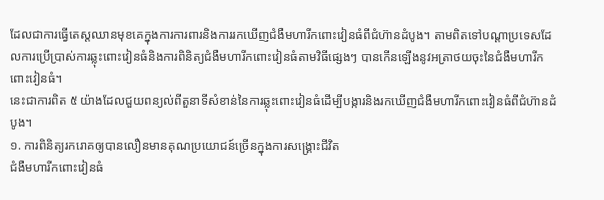ដែលជាការធ្វើតេស្តឈានមុខគេក្នុងការការពារនិងការរកឃើញជំងឺមហារីកពោះវៀនធំពីជំហ៊ានដំបូង។ តាមពិតទៅបណ្ដាប្រទេសដែលការប្រើប្រាស់ការឆ្លុះពោះវៀនធំនិងការពិនិត្យជំងឺមហារីកពោះវៀនធំតាមវិធីផ្សេងៗ បានកើនឡើងនូវអត្រាថយចុះនៃជំងឺមហារីកពោះវៀនធំ។
នេះជាការពិត ៥ យ៉ាងដែលជួយពន្យល់ពីតួនាទីសំខាន់នៃការឆ្លុះពោះវៀនធំដើម្បីបង្ការនិងរកឃើញជំងឺមហារីកពោះវៀនធំពីជំហ៊ានដំបូង។
១. ការពិនិត្យរករោគឲ្យបានលឿនមានគុណប្រយោជន៍ច្រើនក្នុងការសង្គ្រោះជីវិត
ជំងឺមហារីកពោះវៀនធំ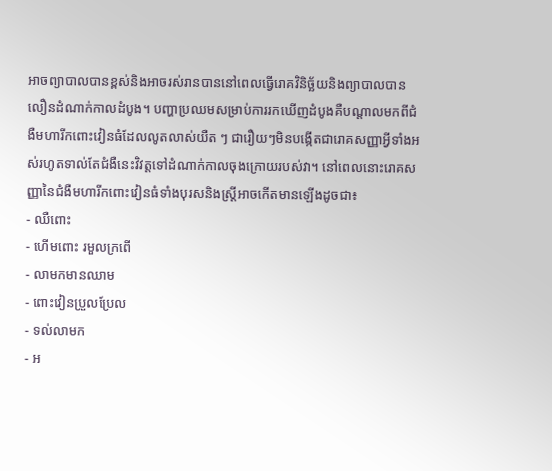អាចព្យាបាលបានខ្ពស់និងអាចរស់រានបាននៅពេលធ្វើរោគវិនិច្ឆ័យនិងព្យាបាលបានលឿនដំណាក់កាលដំបូង។ បញ្ហាប្រឈមសម្រាប់ការរកឃើញដំបូងគឺបណ្តាលមកពីជំងឺមហារីកពោះវៀនធំដែលលូតលាស់យឺត ៗ ជារឿយៗមិនបង្កើតជារោគសញ្ញាអ្វីទាំងអស់រហូតទាល់តែជំងឺនេះវិវត្តទៅដំណាក់កាលចុងក្រោយរបស់វា។ នៅពេលនោះរោគសញ្ញានៃជំងឺមហារីកពោះវៀនធំទាំងបុរសនិងស្ត្រីអាចកើតមានឡើងដូចជា៖
- ឈឺពោះ
- ហើមពោះ រមួលក្រពើ
- លាមកមានឈាម
- ពោះវៀនប្រួលប្រែល
- ទល់លាមក
- អ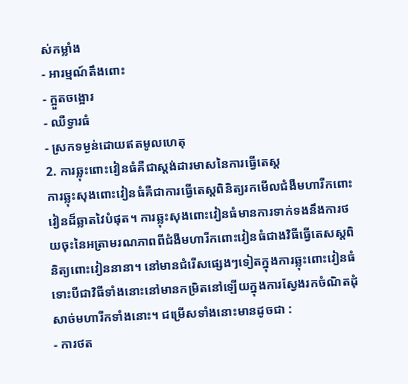ស់កម្លាំង
- អារម្មណ៍តឹងពោះ
- ក្អួតចង្អោរ
- ឈឺទ្វារធំ
- ស្រកទម្ងន់ដោយឥតមូលហេតុ
2. ការឆ្លុះពោះវៀនធំគឺជាស្តង់ដារមាសនៃការធ្វើតេស្ត
ការឆ្លុះសុងពោះវៀនធំគឺជាការធ្វើតេស្ដពិនិត្យរកមើលជំងឺមហារីកពោះវៀនដ៏ឆ្លាតវៃបំផុត។ ការឆ្លុះសុងពោះវៀនធំមានការទាក់ទងនឹងការថយចុះនៃអត្រាមរណភាពពីជំងឺមហារីកពោះវៀនធំជាងវិធីធ្វើតេសស្តពិនិត្យពោះវៀននានា។ នៅមានជំរើសផ្សេងៗទៀតក្នុងការឆ្លុះពោះវៀនធំ ទោះបីជាវិធីទាំងនោះនៅមានកម្រិតនៅឡើយក្នុងការស្វែងរកចំណិតដុំសាច់មហារីកទាំងនោះ។ ជម្រើសទាំងនោះមានដូចជា :
- ការថត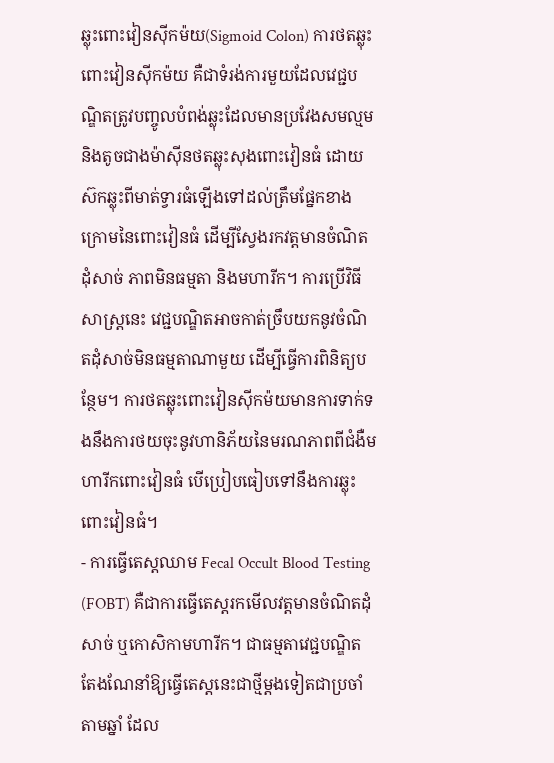ឆ្លុះពោះវៀនស៊ីកម៉យ(Sigmoid Colon) ការថតឆ្លុះពោះវៀនស៊ីកម៉យ គឺជាទំរង់ការមួយដែលវេជ្ជបណ្ឌិតត្រូវបញ្ចូលបំពង់ឆ្លុះដែលមានប្រវែងសមល្មមនិងតូចជាងម៉ាស៊ីនថតឆ្លុះសុងពោះវៀនធំ ដោយស៊កឆ្លុះពីមាត់ទ្វារធំឡើងទៅដល់ត្រឹមផ្នែកខាងក្រោមនៃពោះវៀនធំ ដើម្បីស្វែងរកវត្តមានចំណិតដុំសាច់ ភាពមិនធម្មតា និងមហារីក។ ការប្រើវិធីសាស្ត្រនេះ វេជ្ជបណ្ឌិតអាចកាត់ច្រឹបយកនូវចំណិតដុំសាច់មិនធម្មតាណាមួយ ដើម្បីធ្វើការពិនិត្យបន្ថែម។ ការថតឆ្លុះពោះវៀនស៊ីកម៉យមានការទាក់ទងនឹងការថយចុះនូវហានិភ័យនៃមរណភាពពីជំងឺមហារីកពោះវៀនធំ បើប្រៀបធៀបទៅនឹងការឆ្លុះពោះវៀនធំ។
- ការធ្វើតេស្តឈាម Fecal Occult Blood Testing (FOBT) គឺជាការធ្វើតេស្តរកមើលវត្តមានចំណិតដុំសាច់ ឬកោសិកាមហារីក។ ជាធម្មតាវេជ្ជបណ្ឌិតតែងណែនាំឱ្យធ្វើតេស្ដនេះជាថ្មីម្តងទៀតជាប្រចាំតាមឆ្នាំ ដែល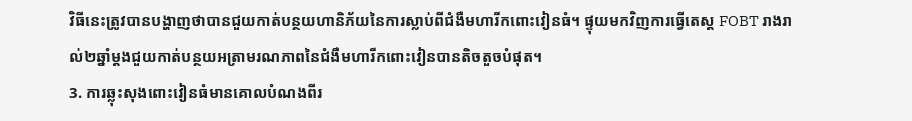វិធីនេះត្រូវបានបង្ហាញថាបានជួយកាត់បន្ថយហានិភ័យនៃការស្លាប់ពីជំងឺមហារីកពោះវៀនធំ។ ផ្ទុយមកវិញការធ្វើតេស្ត FOBT រាងរាល់២ឆ្នាំម្តងជួយកាត់បន្ថយអត្រាមរណភាពនៃជំងឺមហារីកពោះវៀនបានតិចតួចបំផុត។
3. ការឆ្លុះសុងពោះវៀនធំមានគោលបំណងពីរ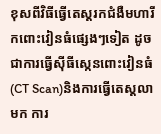ខុសពីវិធីធ្វើតេស្តរកជំងឺមហារីកពោះវៀនធំផ្សេងៗទៀត ដូចជាការធ្វើស៊ីធីស្កេនពោះវៀនធំ (CT Scan)និងការធ្វើតេស្តលាមក ការ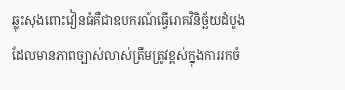ឆ្លុះសុងពោះវៀនធំគឺជាឧបករណ៍ធ្វើរោគវិនិច្ឆ័យដំបូងដែលមានភាពច្បាស់លាស់ត្រឹមត្រូវខ្ពស់ក្នុងការរកចំ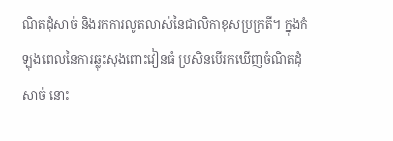ណិតដុំសាច់ និងរកការលូតលាស់នៃជាលិកាខុសប្រក្រតី។ ក្នុងកំឡុងពេលនៃការឆ្លុះសុងពោះវៀនធំ ប្រសិនបើរកឃើញចំណិតដុំសាច់ នោះ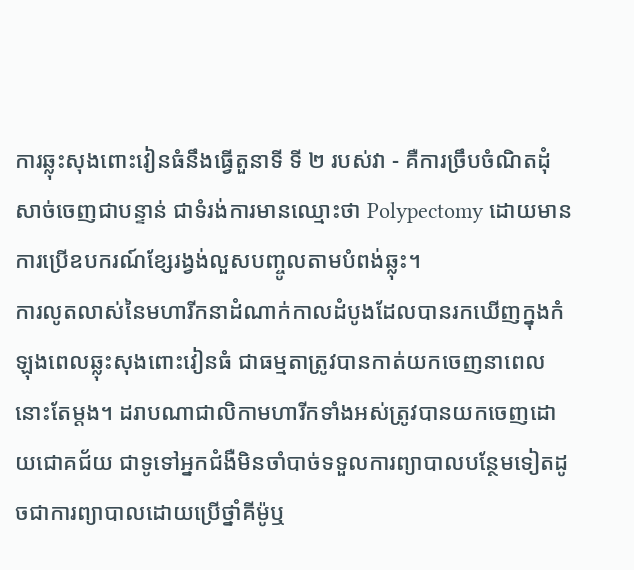ការឆ្លុះសុងពោះវៀនធំនឹងធ្វើតួនាទី ទី ២ របស់វា - គឺការច្រឹបចំណិតដុំសាច់ចេញជាបន្ទាន់ ជាទំរង់ការមានឈ្មោះថា Polypectomy ដោយមានការប្រើឧបករណ៍ខ្សែរង្វង់លួសបញ្ចូលតាមបំពង់ឆ្លុះ។
ការលូតលាស់នៃមហារីកនាដំណាក់កាលដំបូងដែលបានរកឃើញក្នុងកំឡុងពេលឆ្លុះសុងពោះវៀនធំ ជាធម្មតាត្រូវបានកាត់យកចេញនាពេលនោះតែម្ដង។ ដរាបណាជាលិកាមហារីកទាំងអស់ត្រូវបានយកចេញដោយជោគជ័យ ជាទូទៅអ្នកជំងឺមិនចាំបាច់ទទួលការព្យាបាលបន្ថែមទៀតដូចជាការព្យាបាលដោយប្រើថ្នាំគីម៉ូឬ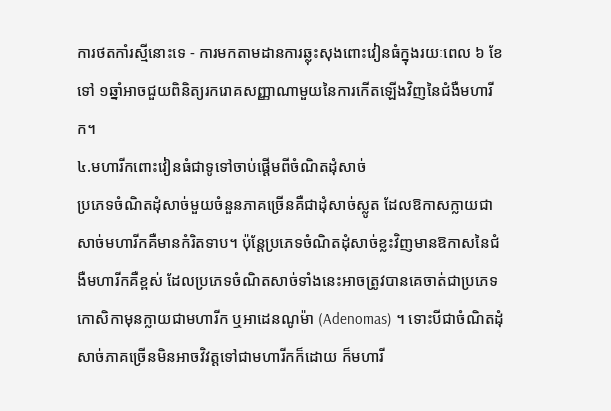ការថតកាំរស្មីនោះទេ - ការមកតាមដានការឆ្លុះសុងពោះវៀនធំក្នុងរយៈពេល ៦ ខែទៅ ១ឆ្នាំអាចជួយពិនិត្យរករោគសញ្ញាណាមួយនៃការកើតឡើងវិញនៃជំងឺមហារីក។
៤.មហារីកពោះវៀនធំជាទូទៅចាប់ផ្តើមពីចំណិតដុំសាច់
ប្រភេទចំណិតដុំសាច់មួយចំនួនភាគច្រើនគឺជាដុំសាច់ស្លូត ដែលឱកាសក្លាយជាសាច់មហារីកគឺមានកំរិតទាប។ ប៉ុន្តែប្រភេទចំណិតដុំសាច់ខ្លះវិញមានឱកាសនៃជំងឺមហារីកគឺខ្ពស់ ដែលប្រភេទចំណិតសាច់ទាំងនេះអាចត្រូវបានគេចាត់ជាប្រភេទ កោសិកាមុនក្លាយជាមហារីក ឬអាដេនណូម៉ា (Adenomas) ។ ទោះបីជាចំណិតដុំសាច់ភាគច្រើនមិនអាចវិវត្តទៅជាមហារីកក៏ដោយ ក៏មហារី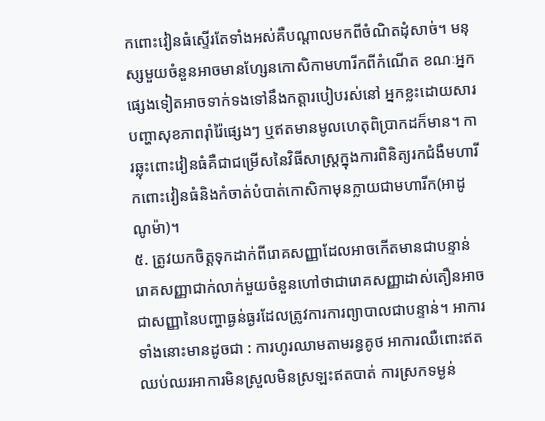កពោះវៀនធំស្ទើរតែទាំងអស់គឺបណ្តាលមកពីចំណិតដុំសាច់។ មនុស្សមួយចំនួនអាចមានហ្សែនកោសិកាមហារីកពីកំណើត ខណៈអ្នកផ្សេងទៀតអាចទាក់ទងទៅនឹងកត្តារបៀបរស់នៅ អ្នកខ្លះដោយសារបញ្ហាសុខភាពរ៉ាំរ៉ៃផ្សេងៗ ឬឥតមានមូលហេតុពិប្រាកដក៏មាន។ ការឆ្លុះពោះវៀនធំគឺជាជម្រើសនៃវិធីសាស្រ្តក្នុងការពិនិត្យរកជំងឺមហារីកពោះវៀនធំនិងកំចាត់បំបាត់កោសិកាមុនក្លាយជាមហារីក(អាដូណូម៉ា)។
៥. ត្រូវយកចិត្តទុកដាក់ពីរោគសញ្ញាដែលអាចកើតមានជាបន្ទាន់
រោគសញ្ញាជាក់លាក់មួយចំនួនហៅថាជារោគសញ្ញាដាស់តឿនអាចជាសញ្ញានៃបញ្ហាធ្ងន់ធ្ងរដែលត្រូវការការព្យាបាលជាបន្ទាន់។ អាការទាំងនោះមានដូចជា : ការហូរឈាមតាមរន្ធគូថ អាការឈឺពោះឥតឈប់ឈរអាការមិនស្រួលមិនស្រឡះឥតបាត់ ការស្រកទម្ងន់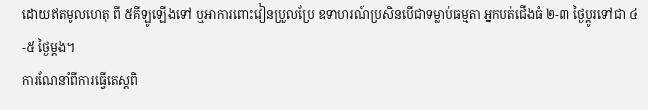ដោយឥតមូលហេតុ ពី ៥គីឡូឡើងទៅ ឬអាការពោះវៀនប្រួលប្រែ ឧទាហរណ៍ប្រសិនបើជាទម្លាប់ធម្មតា អ្នកបត់ជើងធំ ២-៣ ថ្ងៃប្តូរទៅជា ៤-៥ ថ្ងៃម្តង។
ការណែនាំពីការធ្វើតេស្តពិ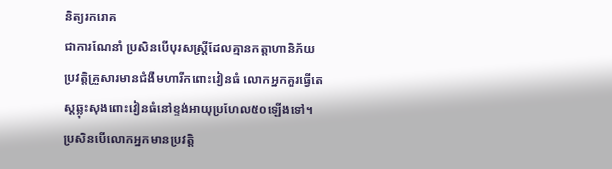និត្យរករោគ
ជាការណែនាំ ប្រសិនបើបុរសស្ត្រីដែលគ្មានកត្តាហានិភ័យប្រវត្តិគ្រួសារមានជំងឺមហារីកពោះវៀនធំ លោកអ្នកគួរធ្វើតេស្តឆ្លុះសុងពោះវៀនធំនៅខ្ទង់អាយុប្រហែល៥០ឡើងទៅ។ ប្រសិនបើលោកអ្នកមានប្រវត្តិ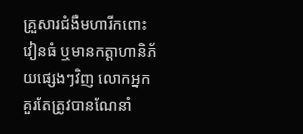គ្រួសារជំងឺមហារីកពោះវៀនធំ ឬមានកត្តាហានិភ័យផ្សេងៗវិញ លោកអ្នកគួរតែត្រូវបានណែនាំ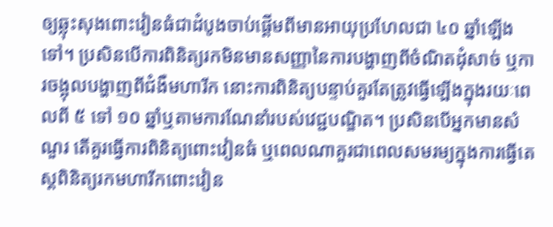ឲ្យឆ្លុះសុងពោះវៀនធំជាដំបូងចាប់ផ្ដើមពីមានអាយុប្រហែលជា ៤០ ឆ្នាំឡើងទៅ។ ប្រសិនបើការពិនិត្យរកមិនមានសញ្ញានៃការបង្ហាញពីចំណិតដុំសាច់ ឬការចង្អុលបង្ហាញពីជំងឺមហារីក នោះការពិនិត្យបន្ទាប់គួរតែត្រូវធ្វើឡើងក្នុងរយៈពេលពី ៥ ទៅ ១០ ឆ្នាំឬតាមការណែនាំរបស់វេជ្ជបណ្ឌិត។ ប្រសិនបើអ្នកមានសំណួរ តើគួរធ្វើការពិនិត្យពោះវៀនធំ ឬពេលណាគួរជាពេលសមរម្យក្នុងការធ្វើតេស្តពិនិត្យរកមហារីកពោះវៀន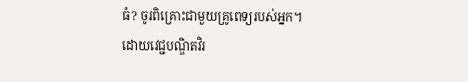ធំ? ចូរពិគ្រោះជាមួយគ្រូពេទ្យរបស់អ្នក។
ដោយវេជ្ជបណ្ឌិតវិរ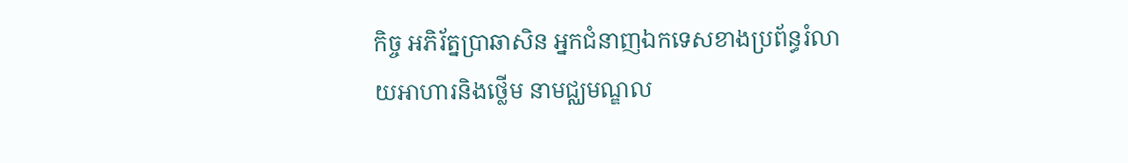កិច្ច អភិរ័ត្នប្រាឆាសិន អ្នកជំនាញឯកទេសខាងប្រព័ន្ធរំលាយអាហារនិងថ្លើម នាមជ្ឈមណ្ឌល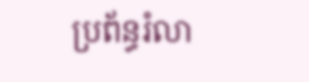ប្រព័ន្ធរំលា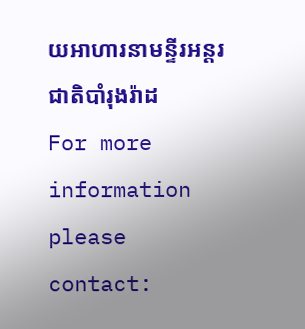យអាហារនាមន្ទីរអន្តរជាតិបាំរុងរ៉ាដ
For more information please contact: